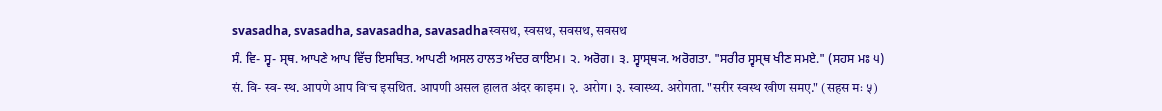svasadha, svasadha, savasadha, savasadhaस्वसथ, स्वसथ, सवसथ, सवसथ
ਸੰ. ਵਿ- ਸ੍ਵ- ਸ੍ਥ. ਆਪਣੇ ਆਪ ਵਿੱਚ ਇਸਥਿਤ. ਆਪਣੀ ਅਸਲ ਹਾਲਤ ਅੰਦਰ ਕਾਇਮ। ੨. ਅਰੋਗ। ੩. ਸ੍ਵਾਸ੍ਥ੍ਯ. ਅਰੋਗਤਾ. "ਸਰੀਰ ਸ੍ਵਸ੍ਥ ਖੀਣ ਸਮਏ." (ਸਹਸ ਮਃ ੫)
सं. वि- स्व- स्थ. आपणे आप विॱच इसथित. आपणी असल हालत अंदर काइम। २. अरोग। ३. स्वास्थ्य. अरोगता. "सरीर स्वस्थ खीण समए." (सहस मः ५)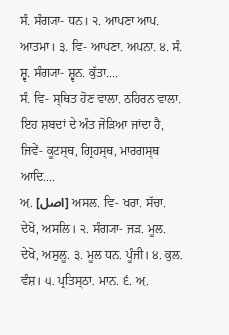ਸੰ. ਸੰਗ੍ਯਾ- ਧਨ। ੨. ਆਪਣਾ ਆਪ. ਆਤਮਾ। ੩. ਵਿ- ਆਪਣਾ. ਅਪਨਾ. ੪. ਸੰ. ਸ਼੍ਵ. ਸੰਗ੍ਯਾ- ਸ਼੍ਵਨ. ਕੁੱਤਾ....
ਸੰ. ਵਿ- ਸ੍ਥਿਤ ਹੋਣ ਵਾਲਾ. ਠਹਿਰਨ ਵਾਲਾ. ਇਹ ਸ਼ਬਦਾਂ ਦੇ ਅੰਤ ਜੋੜਿਆ ਜਾਂਦਾ ਹੈ, ਜਿਵੇਂ- ਕੂਟਸ੍ਥ, ਗ੍ਰਿਹਸ੍ਥ, ਮਾਰਗਸ੍ਥ ਆਦਿ....
ਅ਼. [اصل] ਅਸਲ. ਵਿ- ਖਰਾ. ਸੱਚਾ. ਦੇਖੋ, ਅਸਲਿ। ੨. ਸੰਗ੍ਯਾ- ਜੜ. ਮੂਲ. ਦੇਖੋ, ਅਸੁਲੂ. ੩. ਮੂਲ ਧਨ. ਪੂੰਜੀ। ੪. ਕੁਲ. ਵੰਸ਼। ੫. ਪ੍ਰਤਿਸ੍ਠਾ. ਮਾਨ. ੬. ਅ਼.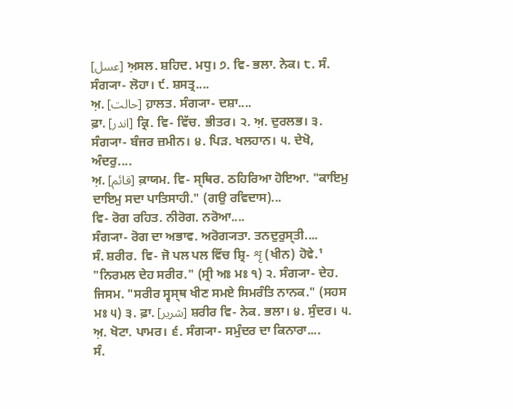[عسل] ਅ਼ਸਲ. ਸ਼ਹਿਦ. ਮਧੁ। ੭. ਵਿ- ਭਲਾ. ਨੇਕ। ੮. ਸੰ. ਸੰਗ੍ਯਾ- ਲੋਹਾ। ੯. ਸ਼ਸਤ੍ਰ....
ਅ਼. [حالت] ਹ਼ਾਲਤ. ਸੰਗ੍ਯਾ- ਦਸ਼ਾ....
ਫ਼ਾ. [اندر] ਕ੍ਰਿ. ਵਿ- ਵਿੱਚ. ਭੀਤਰ। ੨. ਅ਼. ਦੁਰਲਭ। ੩. ਸੰਗ੍ਯਾ- ਬੰਜਰ ਜ਼ਮੀਨ। ੪. ਪਿੜ. ਖਲਹਾਨ। ੫. ਦੇਖੋ, ਅੰਦਰੁ....
ਅ਼. [قائم] ਕ਼ਾਯਮ. ਵਿ- ਸ੍ਥਿਰ. ਠਹਿਰਿਆ ਹੋਇਆ. "ਕਾਇਮੁ ਦਾਇਮੁ ਸਦਾ ਪਾਤਿਸਾਹੀ." (ਗਉ ਰਵਿਦਾਸ)...
ਵਿ- ਰੋਗ ਰਹਿਤ. ਨੀਰੋਗ. ਨਰੋਆ....
ਸੰਗ੍ਯਾ- ਰੋਗ ਦਾ ਅਭਾਵ. ਅਰੋਗ੍ਯਤਾ. ਤਨਦੁਰੁਸ੍ਤੀ....
ਸੰ. ਸ਼ਰੀਰ. ਵਿ- ਜੋ ਪਲ ਪਲ ਵਿੱਚ ਸ਼੍ਰਿ- शृ (ਖੀਨ) ਹੋਵੇ.¹ "ਨਿਰਮਲ ਦੇਹ ਸਰੀਰ." (ਸ੍ਰੀ ਅਃ ਮਃ ੧) ੨. ਸੰਗ੍ਯਾ- ਦੇਹ. ਜਿਸਮ. "ਸਰੀਰ ਸ੍ਵਸ੍ਥ ਖੀਣ ਸਮਏ ਸਿਮਰੰਤਿ ਨਾਨਕ." (ਸਹਸ ਮਃ ੫) ੩. ਫ਼ਾ. [شریر] ਸ਼ਰੀਰ ਵਿ- ਨੇਕ. ਭਲਾ। ੪. ਸੁੰਦਰ। ੫. ਅ਼. ਖੋਟਾ. ਪਾਮਰ। ੬. ਸੰਗ੍ਯਾ- ਸਮੁੰਦਰ ਦਾ ਕਿਨਾਰਾ....
ਸੰ.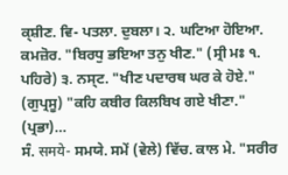ਕ੍ਸ਼ੀਣ. ਵਿ- ਪਤਲਾ. ਦੁਬਲਾ। ੨. ਘਟਿਆ ਹੋਇਆ. ਕਮਜ਼ੋਰ. "ਬਿਰਧੁ ਭਇਆ ਤਨੁ ਖੀਣ." (ਸ੍ਰੀ ਮਃ ੧. ਪਹਿਰੇ) ੩. ਨਸ੍ਟ. "ਖੀਣ ਪਦਾਰਥ ਘਰ ਕੇ ਹੋਏ." (ਗੁਪ੍ਰਸੂ) "ਕਹਿ ਕਬੀਰ ਕਿਲਬਿਖ ਗਏ ਖੀਣਾ." (ਪ੍ਰਭਾ)...
ਸੰ. समये- ਸਮਯੇ. ਸਮੇਂ (ਵੇਲੇ) ਵਿੱਚ. ਕਾਲ ਮੇ. "ਸਰੀਰ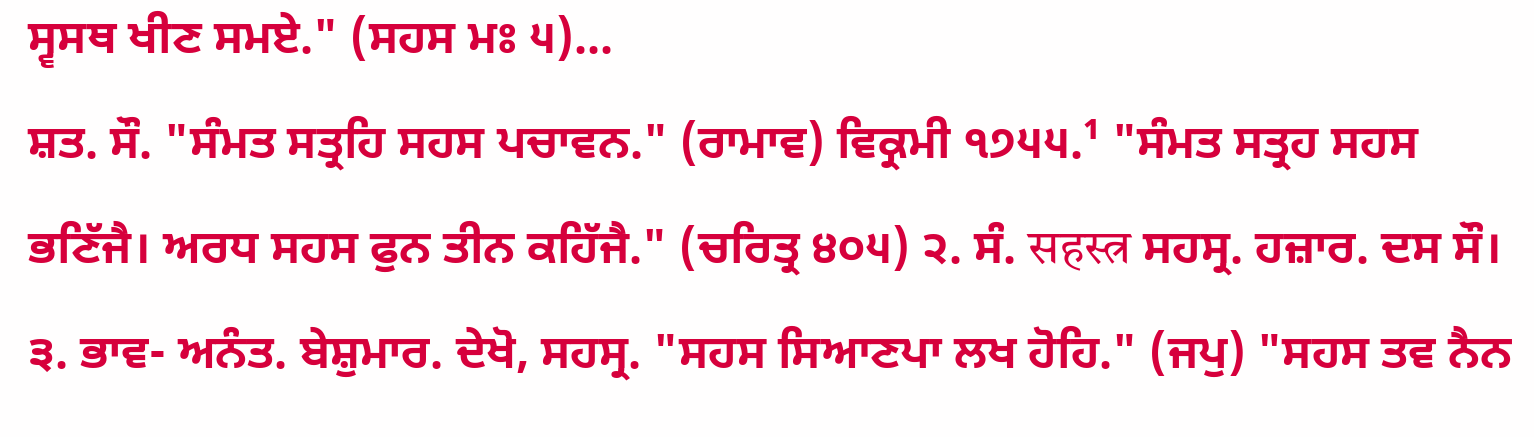ਸ੍ਵਸਥ ਖੀਣ ਸਮਏ." (ਸਹਸ ਮਃ ੫)...
ਸ਼ਤ. ਸੌ. "ਸੰਮਤ ਸਤ੍ਰਹਿ ਸਹਸ ਪਚਾਵਨ." (ਰਾਮਾਵ) ਵਿਕ੍ਰਮੀ ੧੭੫੫.¹ "ਸੰਮਤ ਸਤ੍ਰਹ ਸਹਸ ਭਣਿੱਜੈ। ਅਰਧ ਸਹਸ ਫੁਨ ਤੀਨ ਕਹਿੱਜੈ." (ਚਰਿਤ੍ਰ ੪੦੫) ੨. ਸੰ. सहस्त्र ਸਹਸ੍ਰ. ਹਜ਼ਾਰ. ਦਸ ਸੌ। ੩. ਭਾਵ- ਅਨੰਤ. ਬੇਸ਼ੁਮਾਰ. ਦੇਖੋ, ਸਹਸ੍ਰ. "ਸਹਸ ਸਿਆਣਪਾ ਲਖ ਹੋਹਿ." (ਜਪੁ) "ਸਹਸ ਤਵ ਨੈਨ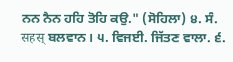ਨਨ ਨੈਨ ਹਹਿ ਤੋਹਿ ਕਉ." (ਸੋਹਿਲਾ) ੪. ਸੰ. सहस् ਬਲਵਾਨ। ੫. ਵਿਜਈ. ਜਿੱਤਣ ਵਾਲਾ. ੬.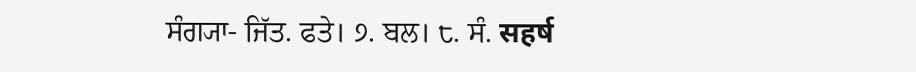ਸੰਗ੍ਯਾ- ਜਿੱਤ. ਫਤੇ। ੭. ਬਲ। ੮. ਸੰ. सहर्ष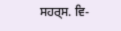ਸਹਰ੍ਸ. ਵਿ-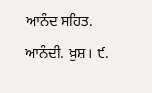ਆਨੰਦ ਸਹਿਤ. ਆਨੰਦੀ. ਖ਼ੁਸ਼। ੯.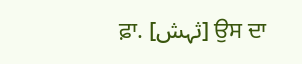ਫ਼ਾ. [ثہش] ਉਸ ਦਾ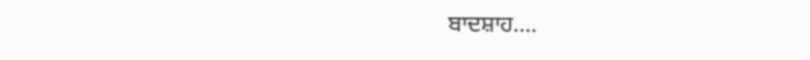ਬਾਦਸ਼ਾਹ....